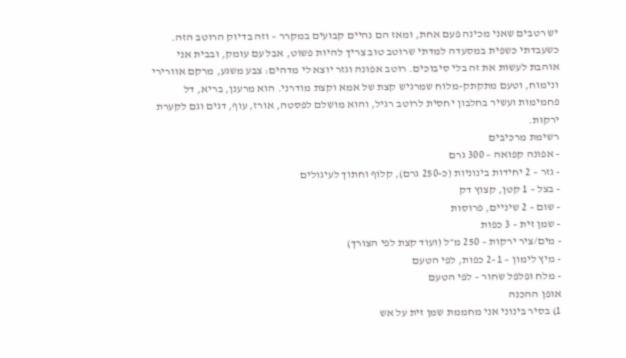יש רטבים שאני מכינה פעם אחת, ומאז הם נהיים קבועים במקרר – וזה בדיוק הרוטב הזה. כשעבדתי כשפית במסעדה למדתי שרוטב טוב צריך להיות פשוט, אבל עם עומק, ובבית אני אוהבת לעשות את זה בלי סיבוכים. רוטב אפונה וגזר יוצא לי מדהים: צבע משגע, מרקם אוורירי ונימוח, וטעם מתקתק-מלוח שמרגיש קצת של אמא וקצת מודרני. הוא מרענן, בריא, דל פחמימות ועשיר בחלבון יחסית לרוטב רגיל, והוא מושלם לפסטה, אורז, עוף, דגים וגם לקערת ירקות.
רשימת מרכיבים
- אפונה קפואה – 300 גרם
- גזר – 2 יחידות בינוניות (כ-250 גרם), קלוף וחתוך לעיגולים
- בצל – 1 קטן, קצוץ דק
- שום – 2 שיניים, פרוסות
- שמן זית – 3 כפות
- מים/ציר ירקות – 250 מ״ל (ועוד קצת לפי הצורך)
- מיץ לימון – 1–2 כפות, לפי הטעם
- מלח ופלפל שחור – לפי הטעם
אופן ההכנה
1) בסיר בינוני אני מחממת שמן זית על אש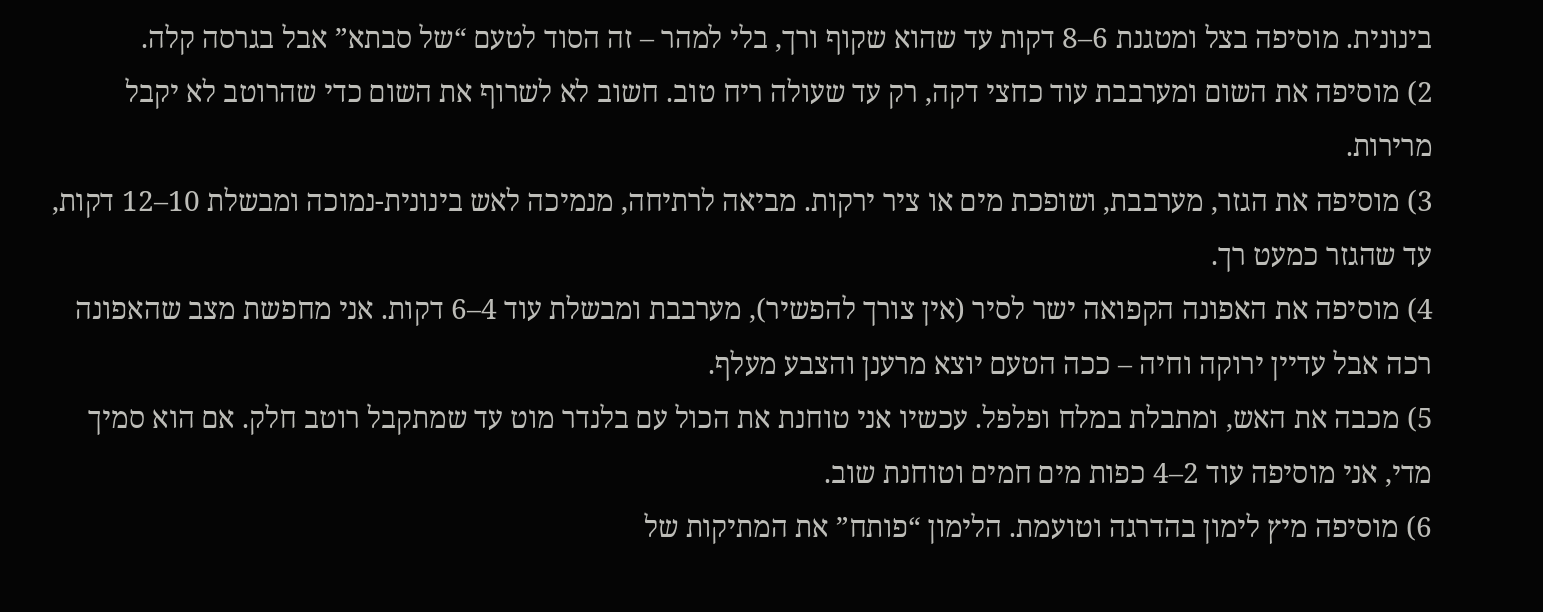בינונית. מוסיפה בצל ומטגנת 6–8 דקות עד שהוא שקוף ורך, בלי למהר – זה הסוד לטעם “של סבתא” אבל בגרסה קלה.
2) מוסיפה את השום ומערבבת עוד כחצי דקה, רק עד שעולה ריח טוב. חשוב לא לשרוף את השום כדי שהרוטב לא יקבל מרירות.
3) מוסיפה את הגזר, מערבבת, ושופכת מים או ציר ירקות. מביאה לרתיחה, מנמיכה לאש בינונית-נמוכה ומבשלת 10–12 דקות, עד שהגזר כמעט רך.
4) מוסיפה את האפונה הקפואה ישר לסיר (אין צורך להפשיר), מערבבת ומבשלת עוד 4–6 דקות. אני מחפשת מצב שהאפונה רכה אבל עדיין ירוקה וחיה – ככה הטעם יוצא מרענן והצבע מעלף.
5) מכבה את האש, ומתבלת במלח ופלפל. עכשיו אני טוחנת את הכול עם בלנדר מוט עד שמתקבל רוטב חלק. אם הוא סמיך מדי, אני מוסיפה עוד 2–4 כפות מים חמים וטוחנת שוב.
6) מוסיפה מיץ לימון בהדרגה וטועמת. הלימון “פותח” את המתיקות של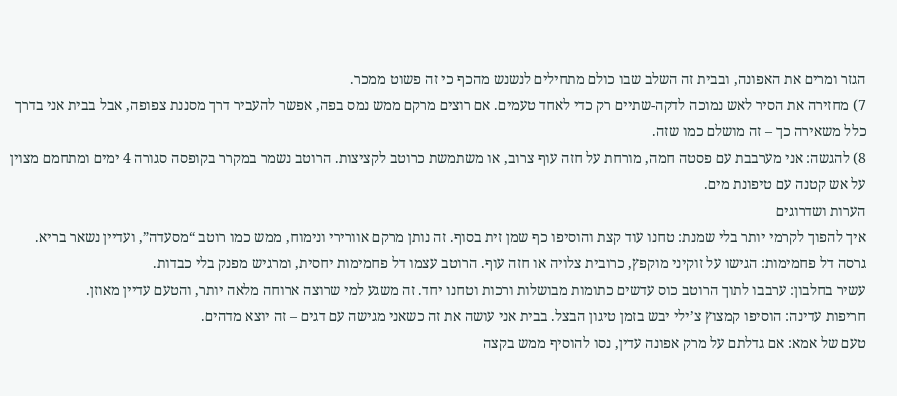הגזר ומרים את האפונה, ובבית זה השלב שבו כולם מתחילים לנשנש מהכף כי זה פשוט ממכר.
7) מחזירה את הסיר לאש נמוכה לדקה-שתיים רק כדי לאחד טעמים. אם רוצים מרקם ממש נמס בפה, אפשר להעביר דרך מסננת צפופה, אבל בבית אני בדרך כלל משאירה כך – זה מושלם כמו שזה.
8) להגשה: אני מערבבת עם פסטה חמה, מורחת על חזה עוף צרוב, או משתמשת כרוטב לקציצות. הרוטב נשמר במקרר בקופסה סגורה 4 ימים ומתחמם מצוין על אש קטנה עם טיפונת מים.
הערות ושדרוגים
איך להפוך לקרמי יותר בלי שמנת: טחנו עוד קצת והוסיפו כף שמן זית בסוף. זה נותן מרקם אוורירי ונימוח, ממש כמו רוטב “מסעדה”, ועדיין נשאר בריא.
גרסה דל פחמימות: הגישו על זוקיני מוקפץ, כרובית צלויה או חזה עוף. הרוטב עצמו דל פחמימות יחסית, ומרגיש מפנק בלי כבדות.
עשיר בחלבון: ערבבו לתוך הרוטב כוס עדשים כתומות מבושלות ורכות וטחנו יחד. זה משגע למי שרוצה ארוחה מלאה יותר, והטעם עדיין מאוזן.
חריפות עדינה: הוסיפו קמצוץ צ’ילי יבש בזמן טיגון הבצל. בבית אני עושה את זה כשאני מגישה עם דגים – זה יוצא מדהים.
טעם של אמא: אם גדלתם על מרק אפונה עדין, נסו להוסיף ממש בקצה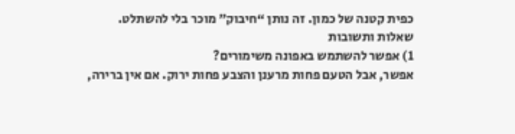כפית קטנה של כמון. זה נותן “חיבוק” מוכר בלי להשתלט.
שאלות ותשובות
1) אפשר להשתמש באפונה משימורים?
אפשר, אבל הטעם פחות מרענן והצבע פחות ירוק. אם אין ברירה,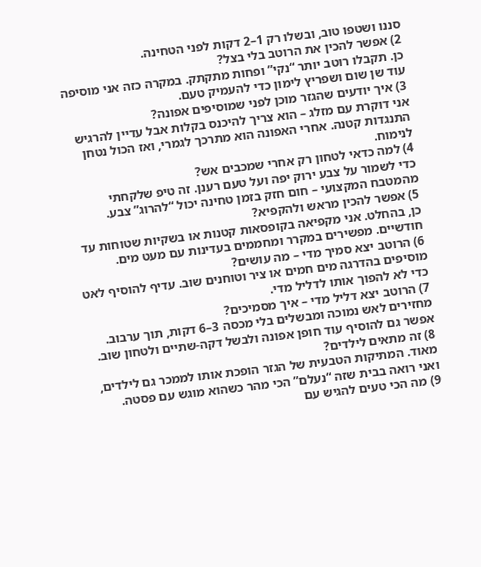סננו ושטפו טוב, ובשלו רק 1–2 דקות לפני הטחינה.
2) אפשר להכין את הרוטב בלי בצל?
כן. תקבלו רוטב יותר “נקי” ופחות מתקתק. במקרה כזה אני מוסיפה עוד שן שום ושפריץ לימון כדי להעמיק טעם.
3) איך יודעים שהגזר מוכן לפני שמוסיפים אפונה?
אני דוקרת עם מזלג – הוא צריך להיכנס בקלות אבל עדיין להרגיש התנגדות קטנה. אחרי האפונה הוא מתרכך לגמרי, ואז הכול נטחן לנימוח.
4) למה כדאי לטחון רק אחרי שמכבים אש?
כדי לשמור על צבע ירוק יפה ועל טעם רענן. זה טיפ שלקחתי מהמטבח המקצועי – חום חזק בזמן טחינה יכול “להרוג” צבע.
5) אפשר להכין מראש ולהקפיא?
כן, בהחלט. אני מקפיאה בקופסאות קטנות או בשקיות שטוחות עד חודשיים. מפשירים במקרר ומחממים בעדינות עם מעט מים.
6) הרוטב יצא סמיך מדי – מה עושים?
מוסיפים בהדרגה מים חמים או ציר וטוחנים שוב. עדיף להוסיף לאט כדי לא להפוך אותו לדליל מדי.
7) הרוטב יצא דליל מדי – איך מסמיכים?
מחזירים לאש נמוכה ומבשלים בלי מכסה 3–6 דקות, תוך ערבוב. אפשר גם להוסיף עוד חופן אפונה ולבשל דקה-שתיים ולטחון שוב.
8) זה מתאים לילדים?
מאוד. המתיקות הטבעית של הגזר הופכת אותו לממכר גם לילדים, ואני רואה בבית שזה “נעלם” הכי מהר כשהוא מוגש עם פסטה.
9) מה הכי טעים להגיש עם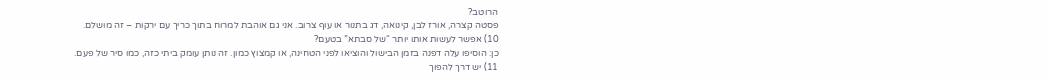הרוטב?
פסטה קצרה, אורז לבן, קינואה, דג בתנור או עוף צרוב. אני גם אוהבת למרוח בתוך כריך עם ירקות – זה מושלם.
10) אפשר לעשות אותו יותר “של סבתא” בטעם?
כן: הוסיפו עלה דפנה בזמן הבישול והוציאו לפני הטחינה, או קמצוץ כמון. זה נותן עומק ביתי כזה, כמו סיר של פעם.
11) יש דרך להפוך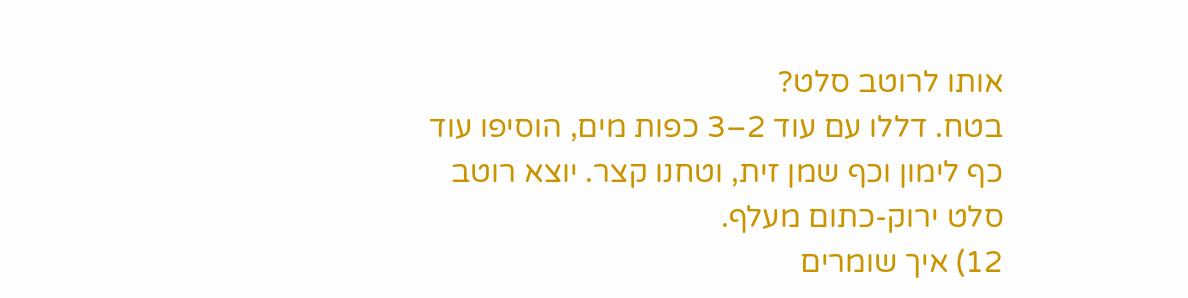אותו לרוטב סלט?
בטח. דללו עם עוד 2–3 כפות מים, הוסיפו עוד כף לימון וכף שמן זית, וטחנו קצר. יוצא רוטב סלט ירוק-כתום מעלף.
12) איך שומרים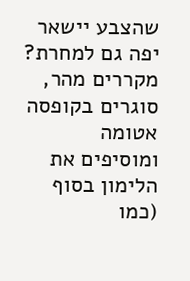שהצבע יישאר יפה גם למחרת?
מקררים מהר, סוגרים בקופסה אטומה ומוסיפים את הלימון בסוף (כמו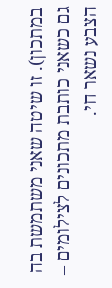במתכון). זו שיטה שאני משתמשת בה גם כשאני כותבת מתכונים לצילומים – הצבע נשאר חי.